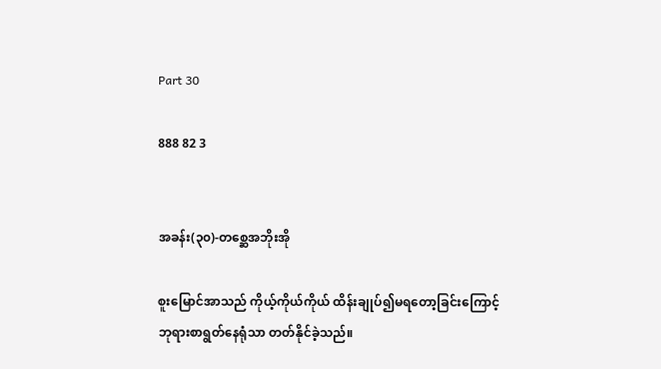Part 30

888 82 3


အခန်း(၃၀)-တစ္ဆေအဘိုးအို

စူးမြောင်အာသည် ကိုယ့်ကိုယ်ကိုယ် ထိန်းချုပ်၍မရတော့ခြင်းကြောင့် ဘုရားစာရွတ်နေရုံသာ တတ်နိုင်ခဲ့သည်။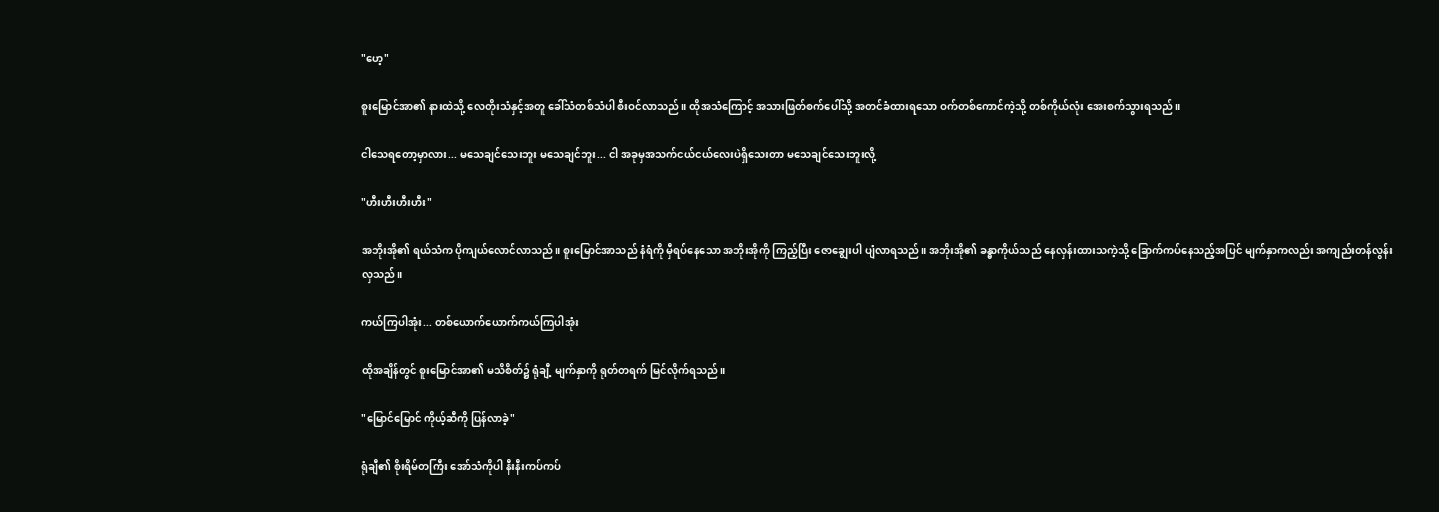"ဟေ့"

စူးမြောင်အာ၏ နားထဲသို့ လေတိုးသံနှင့်အတူ ခေါ်သံတစ်သံပါ စီးဝင်လာသည်။ ထိုအသံကြောင့် အသားဖြတ်စက်ပေါ်သို့ အတင်ခံထားရသော ဝက်တစ်ကောင်ကဲ့သို့ တစ်ကိုယ်လုံး အေးစက်သွားရသည်။

ငါသေရတော့မှာလား... မသေချင်သေးဘူး မသေချင်ဘူး... ငါ အခုမှအသက်ငယ်ငယ်လေးပဲရှိသေးတာ မသေချင်သေးဘူးလို့

"ဟီးဟီးဟီးဟီး"

အဘိုးအို၏ ရယ်သံက ပိုကျယ်လောင်လာသည်။ စူးမြောင်အာသည် နံရံကို မှီရပ်နေသော အဘိုးအိုကို ကြည့်ပြီး ဇောချွေးပါ ပျံလာရသည်။ အဘိုးအို၏ ခန္ဓာကိုယ်သည် နေလှန်းထားသကဲ့သို့ ခြောက်ကပ်နေသည့်အပြင် မျက်နှာကလည်း အကျည်းတန်လွန်းလှသည်။

ကယ်ကြပါအုံး... တစ်ယောက်ယောက်ကယ်ကြပါအုံး

ထိုအချိန်တွင် စူးမြောင်အာ၏ မသိစိတ်၌ ရုံချီ့ မျက်နှာကို ရုတ်တရက် မြင်လိုက်ရသည်။

"မြောင်မြောင် ကိုယ့်ဆီကို ပြန်လာခဲ့"

ရုံချီ၏ စိုးရိမ်တကြီး အော်သံကိုပါ နီးနီးကပ်ကပ်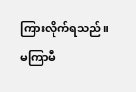ကြားလိုက်ရသည်။ မကြာမီ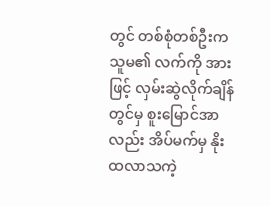တွင် တစ်စုံတစ်ဦးက သူမ၏ လက်ကို အားဖြင့် လှမ်းဆွဲလိုက်ချိန်တွင်မှ စူးမြောင်အာလည်း အိပ်မက်မှ နိုးထလာသကဲ့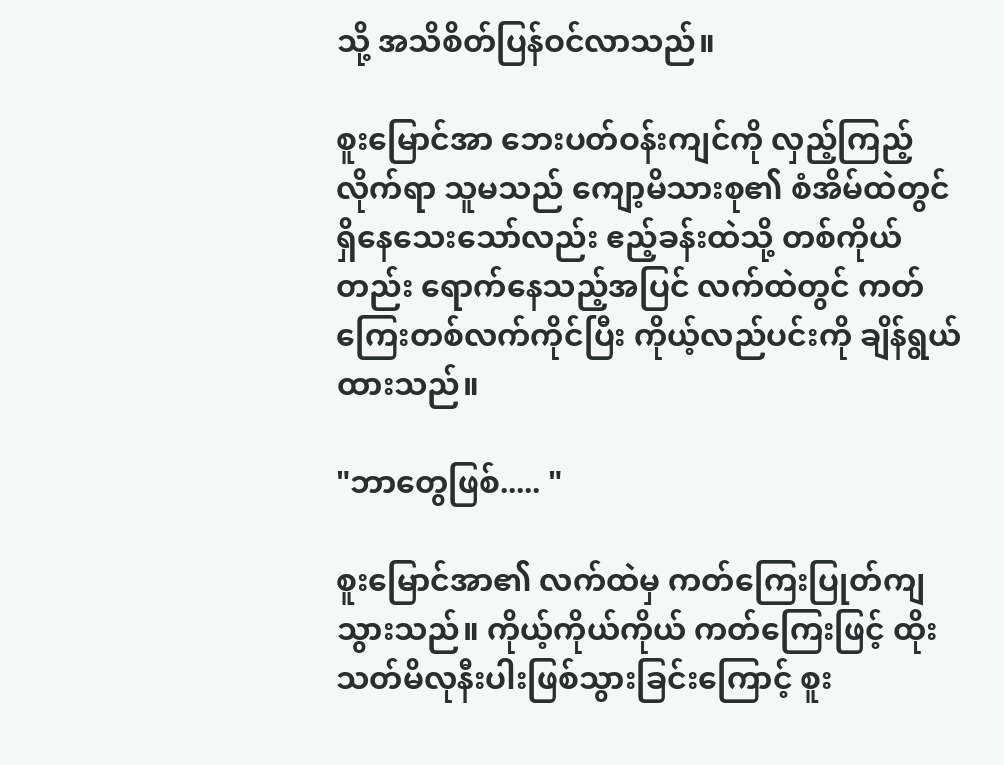သို့ အသိစိတ်ပြန်ဝင်လာသည်။

စူးမြောင်အာ ဘေးပတ်ဝန်းကျင်ကို လှည့်ကြည့်လိုက်ရာ သူမသည် ကျော့မိသားစု၏ စံအိမ်ထဲတွင် ရှိနေသေးသော်လည်း ဧည့်ခန်းထဲသို့ တစ်ကိုယ်တည်း ရောက်နေသည့်အပြင် လက်ထဲတွင် ကတ်ကြေးတစ်လက်ကိုင်ပြီး ကိုယ့်လည်ပင်းကို ချိန်ရွယ်ထားသည်။

"ဘာတွေဖြစ်..... "

စူးမြောင်အာ၏ လက်ထဲမှ ကတ်ကြေးပြုတ်ကျသွားသည်။ ကိုယ့်ကိုယ်ကိုယ် ကတ်ကြေးဖြင့် ထိုးသတ်မိလုနီးပါးဖြစ်သွားခြင်းကြောင့် စူး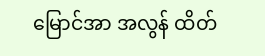မြောင်အာ အလွန် ထိတ်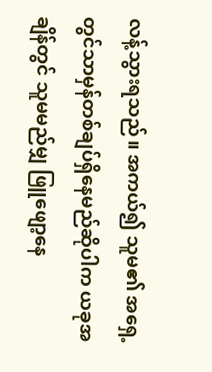လန့်သွားရသည်။ အကယ်၍ သူမ၏ အရှေ့တွင်သာမှန်တစ်ချပ်ရှိနေမည်ဆိုပါက ယခုအချိန်တွင် သူမမည်မျှ ဖြူဖျော့နေ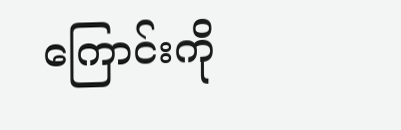ကြောင်းကို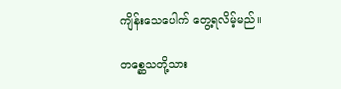ကျိန်းသေပေါက် တွေ့ရလိမ့်မည်။

တစ္ဆေသတို့သား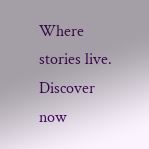Where stories live. Discover now